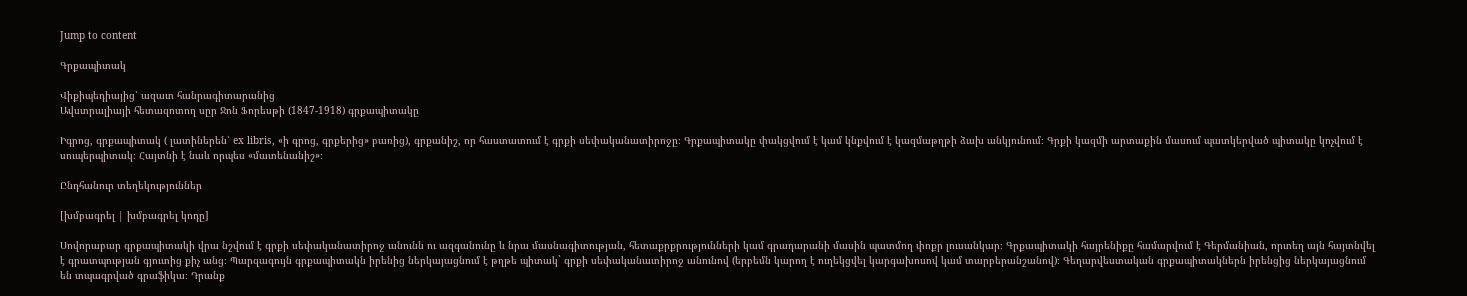Jump to content

Գրքապիտակ

Վիքիպեդիայից՝ ազատ հանրագիտարանից
Ավստրալիայի հետազոտող սըր Ջոն Ֆորեսթի (1847-1918) գրքապիտակը

Իգրոց, գրքապիտակ ( լատիներեն՝ ex libris, «ի գրոց, գրքերից» բառից), գրքանիշ, որ հաստատում է գրքի սեփականատիրոջը։ Գրքապիտակը փակցվում է կամ կնքվում է կազմաթղթի ձախ անկյունում։ Գրքի կազմի արտաքին մասում պատկերված պիտակը կոչվում է սուպերպիտակ։ Հայտնի է նաև որպես «մատենանիշ»։

Ընդհանուր տեղեկություններ

[խմբագրել | խմբագրել կոդը]

Սովորաբար գրքապիտակի վրա նշվում է գրքի սեփականատիրոջ անունն ու ազգանունը և նրա մասնագիտության, հետաքրքրությունների կամ գրադարանի մասին պատմող փոքր լուսանկար։ Գրքապիտակի հայրենիքը համարվում է Գերմանիան, որտեղ այն հայտնվել է գրատպության գյուտից քիչ անց։ Պարզագույն գրքապիտակն իրենից ներկայացնում է թղթե պիտակ` գրքի սեփականատիրոջ անունով (երբեմն կարող է ուղեկցվել կարգախոսով կամ տարբերանշանով)։ Գեղարվեստական գրքապիտակներն իրենցից ներկայացնում են տպագրված գրաֆիկա։ Դրանք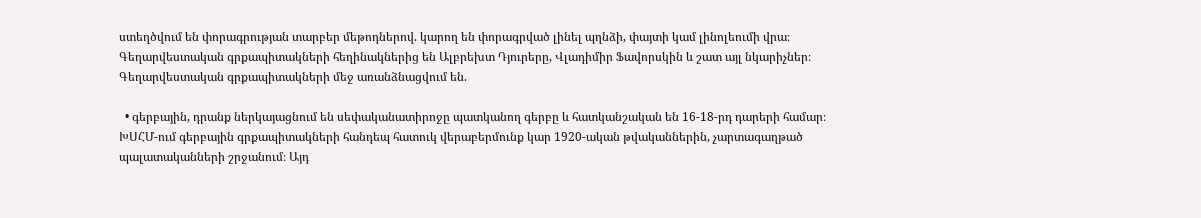ստեղծվում են փորագրության տարբեր մեթոդներով. կարող են փորագրված լինել պղնձի, փայտի կամ լինոլեումի վրա։ Գեղարվեստական գրքապիտակների հեղինակներից են Ալբրեխտ Դյուրերը, Վլադիմիր Ֆավորսկին և շատ այլ նկարիչներ։ Գեղարվեստական գրքապիտակների մեջ առանձնացվում են.

  • գերբային, դրանք ներկայացնում են սեփականատիրոջը պատկանող գերբը և հատկանշական են 16-18-րդ դարերի համար։ ԽՍՀՄ-ում գերբային գրքապիտակների հանդեպ հատուկ վերաբերմունք կար 1920-ական թվականներին, չարտագաղթած պալատականների շրջանում։ Այդ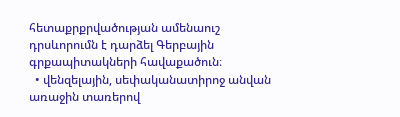հետաքրքրվածության ամենաուշ դրսևորումն է դարձել Գերբային գրքապիտակների հավաքածուն։
  • վենզելային, սեփականատիրոջ անվան առաջին տառերով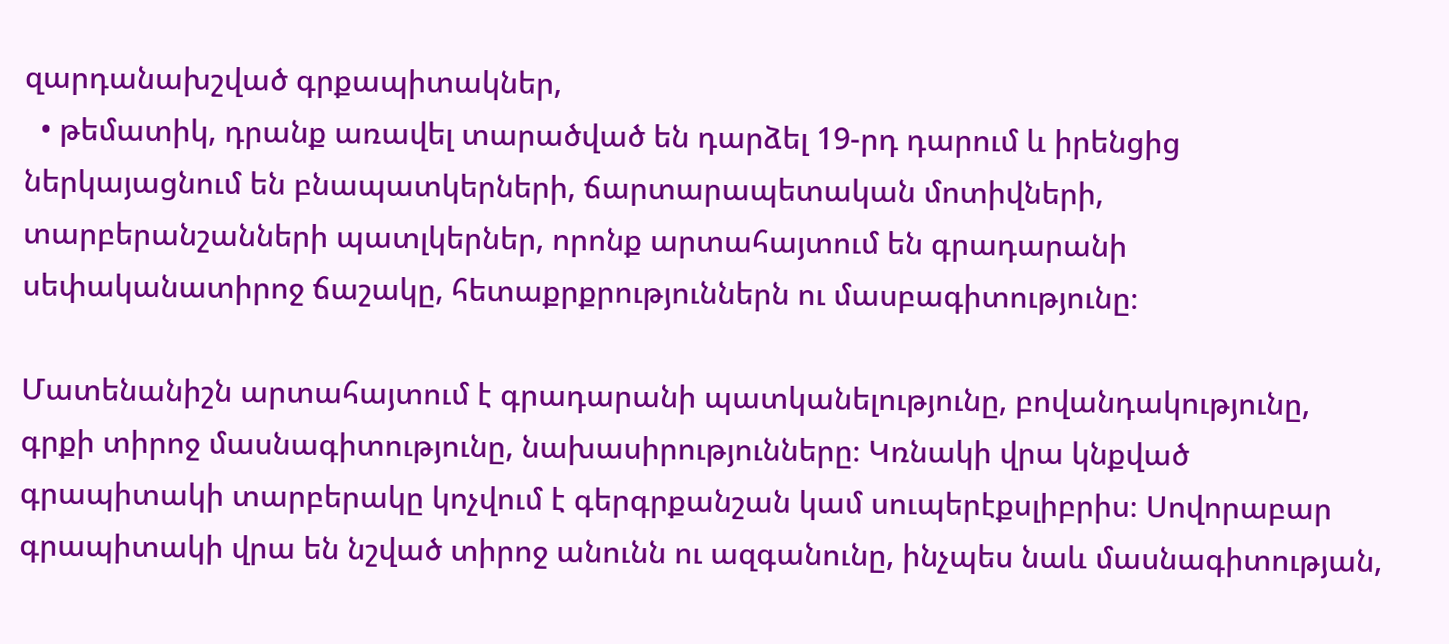զարդանախշված գրքապիտակներ,
  • թեմատիկ, դրանք առավել տարածված են դարձել 19-րդ դարում և իրենցից ներկայացնում են բնապատկերների, ճարտարապետական մոտիվների, տարբերանշանների պատլկերներ, որոնք արտահայտում են գրադարանի սեփականատիրոջ ճաշակը, հետաքրքրություններն ու մասբագիտությունը։

Մատենանիշն արտահայտում է գրադարանի պատկանելությունը, բովանդակությունը, գրքի տիրոջ մասնագիտությունը, նախասիրությունները։ Կռնակի վրա կնքված գրապիտակի տարբերակը կոչվում է գերգրքանշան կամ սուպերէքսլիբրիս։ Սովորաբար գրապիտակի վրա են նշված տիրոջ անունն ու ազգանունը, ինչպես նաև մասնագիտության,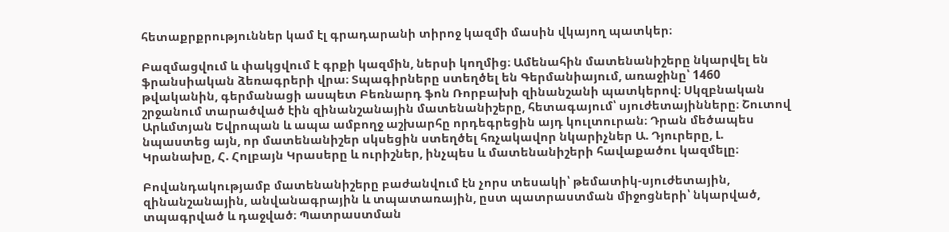հետաքրքրություններ կամ էլ գրադարանի տիրոջ կազմի մասին վկայող պատկեր։

Բազմացվում և փակցվում է գրքի կազմին, ներսի կողմից։ Ամենահին մատենանիշերը նկարվել են ֆրանսիական ձեռագրերի վրա։ Տպագիրները ստեղծել են Գերմանիայում, առաջինը՝ 1460 թվականին, գերմանացի ասպետ Բեռնարդ ֆոն Ռորբախի զինանշանի պատկերով։ Սկզբնական շրջանում տարածված էին զինանշանային մատենանիշերը, հետագայում՝ սյուժետայինները։ Շուտով Արևմտյան Եվրոպան և ապա ամբողջ աշխարհը որդեգրեցին այդ կուլտուրան։ Դրան մեծապես նպաստեց այն, որ մատենանիշեր սկսեցին ստեղծել հռչակավոր նկարիչներ Ա. Դյուրերը, Լ. Կրանախը, Հ. Հոլբայն Կրասերը և ուրիշներ, ինչպես և մատենանիշերի հավաքածու կազմելը։

Բովանդակությամբ մատենանիշերը բաժանվում էն չորս տեսակի՝ թեմատիկ-սյուժետային, զինանշանային, անվանագրային և տպատառային, ըստ պատրաստման միջոցների՝ նկարված, տպագրված և դաջված։ Պատրաստման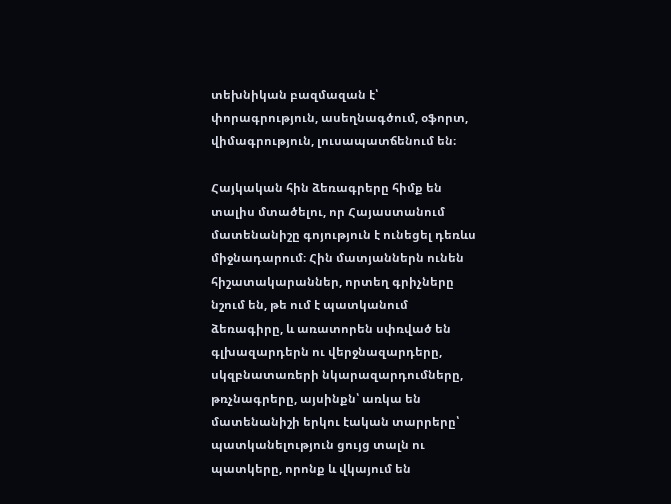տեխնիկան բազմազան է՝ փորագրություն, ասեղնագծում, օֆորտ, վիմագրություն, լուսապատճենում են։

Հայկական հին ձեռագրերը հիմք են տալիս մտածելու, որ Հայաստանում մատենանիշը գոյություն է ունեցել դեռևս միջնադարում։ Հին մատյաններն ունեն հիշատակարաններ, որտեղ գրիչները նշում են, թե ում է պատկանում ձեռագիրը, և առատորեն սփռված են գլխազարդերն ու վերջնազարդերը, սկզբնատառերի նկարազարդումները, թռչնագրերը, այսինքն՝ առկա են մատենանիշի երկու էական տարրերը՝ պատկանելություն ցույց տալն ու պատկերը, որոնք և վկայում են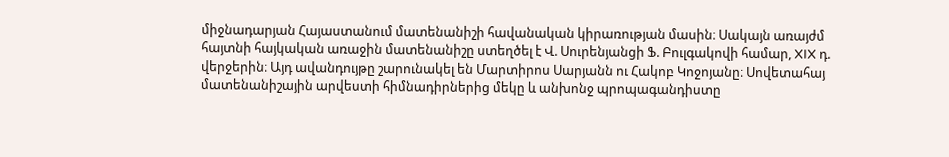միջնադարյան Հայաստանում մատենանիշի հավանական կիրառության մասին։ Սակայն առայժմ հայտնի հայկական առաջին մատենանիշը ստեղծել է Վ. Սուրենյանցի Ֆ. Բուլգակովի համար, XIX դ. վերջերին։ Այդ ավանդույթը շարունակել են Մարտիրոս Սարյանն ու Հակոբ Կոջոյանը։ Սովետահայ մատենանիշային արվեստի հիմնադիրներից մեկը և անխոնջ պրոպագանդիստը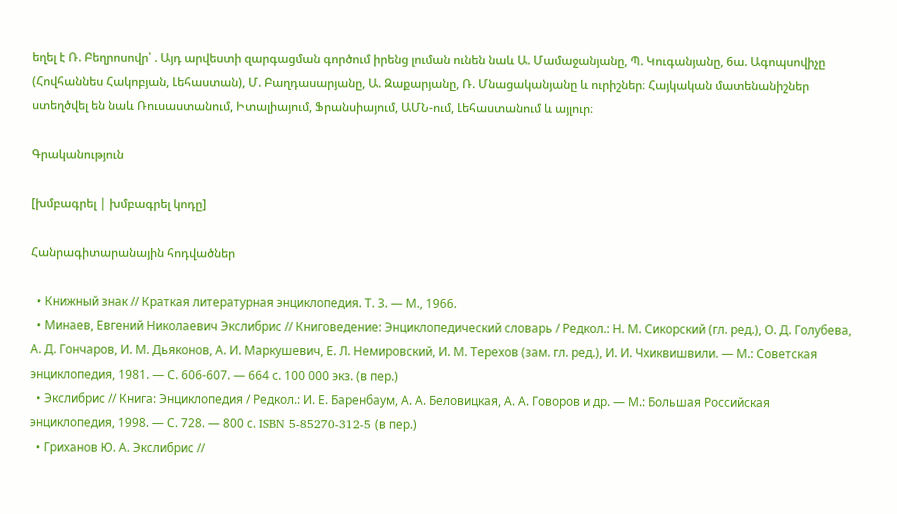եղել է Ռ. Բեղրոսովր՝ . Այդ արվեստի զարգացման գործում իրենց լուման ունեն նաև Ա. Մամաջանյանը, Պ. Կուգանյանը, 6ա. Ագոպսովիչը (Հովհաննես Հակոբյան, Լեհաստան), Մ. Բաղդասարյանը, Ա. Զաքարյանը, Ռ. Մնացականյանը և ուրիշներ։ Հայկական մատենանիշներ ստեղծվել են նաև Ռուսաստանում, Իտալիայում, Ֆրանսիայում, ԱՄՆ-ում, Լեհաստանում և այլուր։

Գրականություն

[խմբագրել | խմբագրել կոդը]

Հանրագիտարանային հոդվածներ

  • Книжный знак // Краткая литературная энциклопедия. Т. 3. — М., 1966.
  • Минаев, Евгений Николаевич Экслибрис // Книговедение: Энциклопедический словарь / Редкол.: Н. М. Сикорский (гл. ред.), О. Д. Голубева, А. Д. Гончаров, И. М. Дьяконов, А. И. Маркушевич, Е. Л. Немировский, И. М. Терехов (зам. гл. ред.), И. И. Чхиквишвили. — М.: Советская энциклопедия, 1981. — С. 606-607. — 664 с. 100 000 экз. (в пер.)
  • Экслибрис // Книга: Энциклопедия / Редкол.: И. Е. Баренбаум, А. А. Беловицкая, А. А. Говоров и др. — М.: Большая Российская энциклопедия, 1998. — С. 728. — 800 с. ISBN 5-85270-312-5 (в пер.)
  • Гриханов Ю. А. Экслибрис //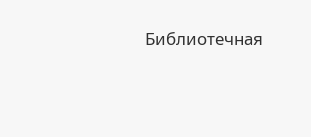Библиотечная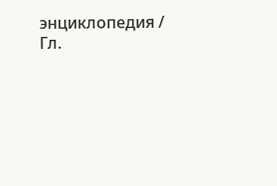энциклопедия / Гл.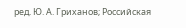ред. Ю. А. Гриханов; Российская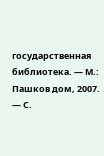государственная библиотека. — М.: Пашков дом, 2007. — С.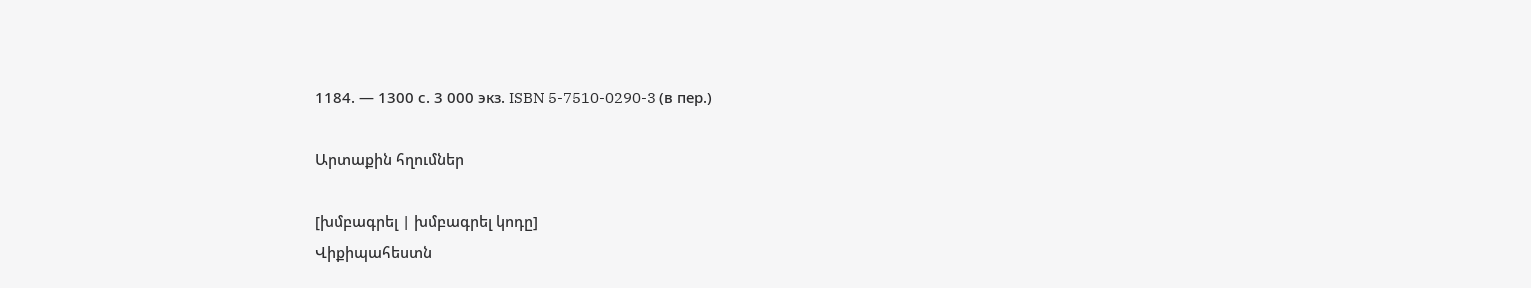1184. — 1300 с. 3 000 экз. ISBN 5-7510-0290-3 (в пер.)

Արտաքին հղումներ

[խմբագրել | խմբագրել կոդը]
Վիքիպահեստն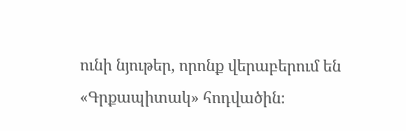ունի նյութեր, որոնք վերաբերում են «Գրքապիտակ» հոդվածին։